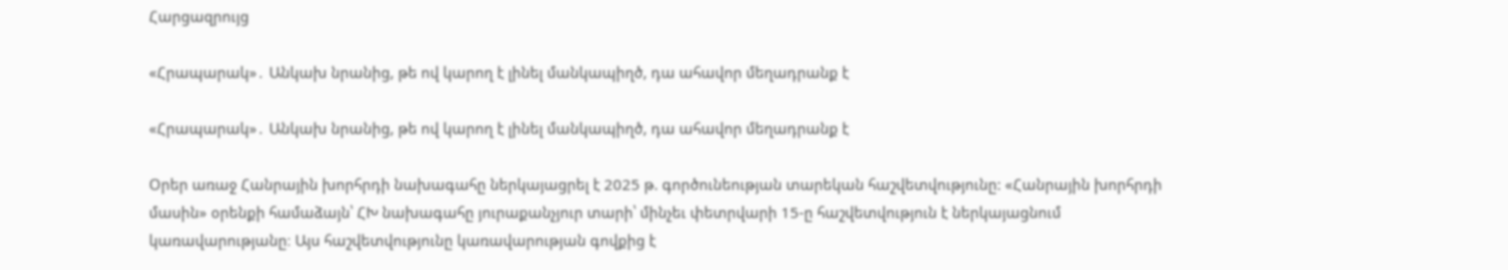Հարցազրույց

«Հրապարակ»․ Անկախ նրանից, թե ով կարող է լինել մանկապիղծ, դա ահավոր մեղադրանք է

«Հրապարակ»․ Անկախ նրանից, թե ով կարող է լինել մանկապիղծ, դա ահավոր մեղադրանք է

Օրեր առաջ Հանրային խորհրդի նախագահը ներկայացրել է 2025 թ. գործունեության տարեկան հաշվետվությունը: «Հանրային խորհրդի մասին» օրենքի համաձայն՝ ՀԽ նախագահը յուրաքանչյուր տարի՝ մինչեւ փետրվարի 15-ը հաշվետվություն է ներկայացնում կառավարությանը։ Այս հաշվետվությունը կառավարության գովքից է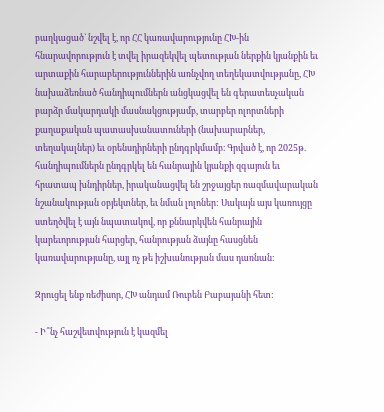բաղկացած` նշվել է, որ ՀՀ կառավարությունը ՀԽ-ին հնարավորություն է տվել իրազեկվել պետության ներքին կյանքին եւ արտաքին հարաբերություններին առնչվող տեղեկատվությանը, ՀԽ նախաձեռնած հանդիպումներն անցկացվել են գերատեսչական բարձր մակարդակի մասնակցությամբ, տարբեր ոլորտների քաղաքական պատասխանատուների (նախարարներ, տեղակալներ) եւ օրենսդիրների ընդգրկմամբ։ Գրված է, որ 2025թ. հանդիպումներն ընդգրկել են հանրային կյանքի զգայուն եւ հրատապ խնդիրներ, իրականացվել են շրջայցեր ռազմավարական նշանակության օբյեկտներ, եւ նման լոլոներ: Սակայն այս կառույցը ստեղծվել է այն նպատակով, որ քննարկվեն հանրային կարեւորության հարցեր, հանրության ձայնը հասցնեն կառավարությանը, այլ ոչ թե իշխանության մաս դառնան:

Զրուցել ենք ռեժիսոր, ՀԽ անդամ Ռուբեն Բաբայանի հետ:

- Ի՞նչ հաշվետվություն է կազմել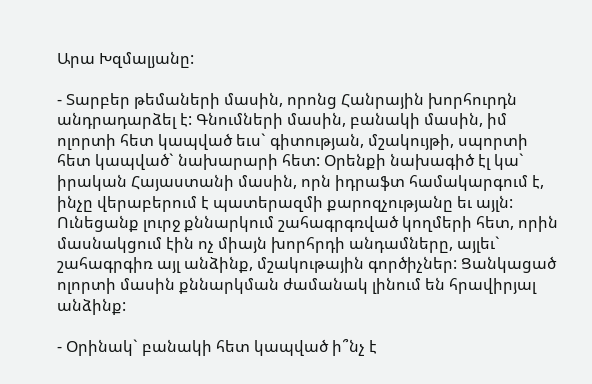Արա Խզմալյանը:

- Տարբեր թեմաների մասին, որոնց Հանրային խորհուրդն անդրադարձել է: Գնումների մասին, բանակի մասին, իմ ոլորտի հետ կապված եւս` գիտության, մշակույթի, սպորտի հետ կապված` նախարարի հետ: Օրենքի նախագիծ էլ կա` իրական Հայաստանի մասին, որն իդրաֆտ համակարգում է, ինչը վերաբերում է պատերազմի քարոզչությանը եւ այլն: Ունեցանք լուրջ քննարկում շահագրգռված կողմերի հետ, որին մասնակցում էին ոչ միայն խորհրդի անդամները, այլեւ` շահագրգիռ այլ անձինք, մշակութային գործիչներ: Ցանկացած ոլորտի մասին քննարկման ժամանակ լինում են հրավիրյալ անձինք:

- Օրինակ` բանակի հետ կապված ի՞նչ է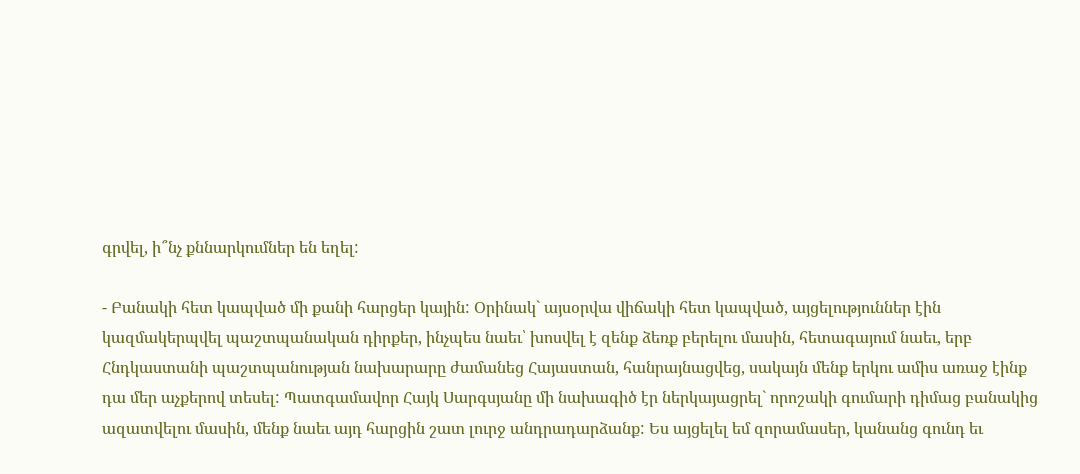գրվել, ի՞նչ քննարկումներ են եղել:

- Բանակի հետ կապված մի քանի հարցեր կային: Օրինակ` այսօրվա վիճակի հետ կապված, այցելություններ էին կազմակերպվել պաշտպանական դիրքեր, ինչպես նաեւ՝ խոսվել է զենք ձեռք բերելու մասին, հետագայում նաեւ, երբ Հնդկաստանի պաշտպանության նախարարը ժամանեց Հայաստան, հանրայնացվեց, սակայն մենք երկու ամիս առաջ էինք դա մեր աչքերով տեսել: Պատգամավոր Հայկ Սարգսյանը մի նախագիծ էր ներկայացրել` որոշակի գումարի դիմաց բանակից ազատվելու մասին, մենք նաեւ այդ հարցին շատ լուրջ անդրադարձանք: Ես այցելել եմ զորամասեր, կանանց գունդ եւ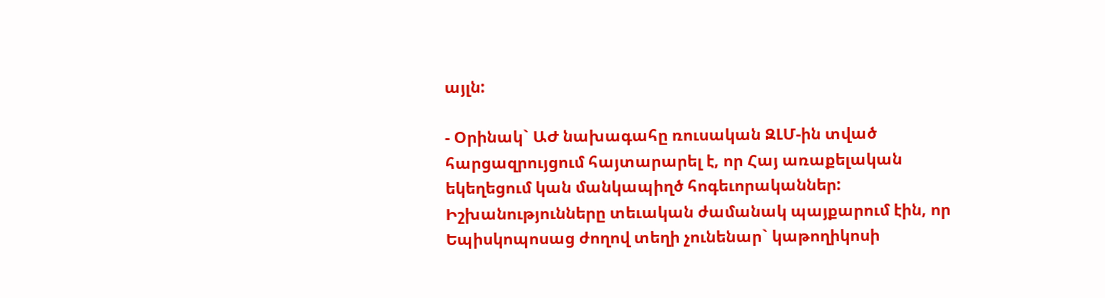այլն:

- Օրինակ` ԱԺ նախագահը ռուսական ԶԼՄ-ին տված հարցազրույցում հայտարարել է, որ Հայ առաքելական եկեղեցում կան մանկապիղծ հոգեւորականներ: Իշխանությունները տեւական ժամանակ պայքարում էին, որ Եպիսկոպոսաց ժողով տեղի չունենար` կաթողիկոսի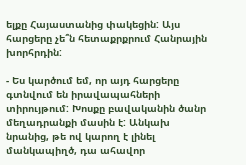ելքը Հայաստանից փակեցին: Այս հարցերը չե՞ն հետաքրքրում Հանրային խորհրդին:

- Ես կարծում եմ, որ այդ հարցերը գտնվում են իրավապահների տիրույթում: Խոսքը բավականին ծանր մեղադրանքի մասին է: Անկախ նրանից, թե ով կարող է լինել մանկապիղծ, դա ահավոր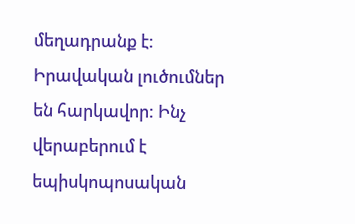մեղադրանք է: Իրավական լուծումներ են հարկավոր: Ինչ վերաբերում է եպիսկոպոսական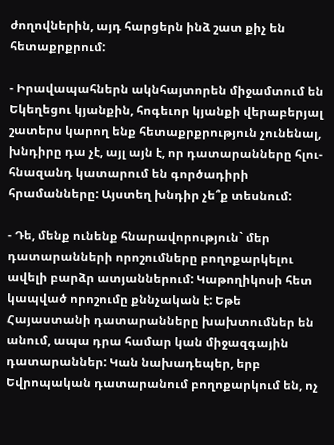ժողովներին, այդ հարցերն ինձ շատ քիչ են հետաքրքրում:

- Իրավապահներն ակնհայտորեն միջամտում են Եկեղեցու կյանքին, հոգեւոր կյանքի վերաբերյալ շատերս կարող ենք հետաքրքրություն չունենալ, խնդիրը դա չէ, այլ այն է, որ դատարանները հլու-հնազանդ կատարում են գործադիրի հրամանները: Այստեղ խնդիր չե՞ք տեսնում:

- Դե, մենք ունենք հնարավորություն` մեր դատարանների որոշումները բողոքարկելու ավելի բարձր ատյաններում: Կաթողիկոսի հետ կապված որոշումը քննչական է: Եթե Հայաստանի դատարանները խախտումներ են անում, ապա դրա համար կան միջազգային դատարաններ: Կան նախադեպեր, երբ Եվրոպական դատարանում բողոքարկում են, ոչ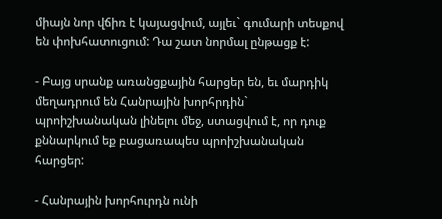միայն նոր վճիռ է կայացվում, այլեւ` գումարի տեսքով են փոխհատուցում: Դա շատ նորմալ ընթացք է:

- Բայց սրանք առանցքային հարցեր են, եւ մարդիկ մեղադրում են Հանրային խորհրդին` պրոիշխանական լինելու մեջ, ստացվում է, որ դուք քննարկում եք բացառապես պրոիշխանական հարցեր:

- Հանրային խորհուրդն ունի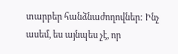տարբեր հանձնաժողովներ: Ինչ ասեմ, ես այնպես չէ, որ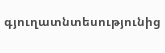գյուղատնտեսությունից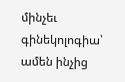մինչեւ գինեկոլոգիա՝ ամեն ինչից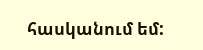հասկանում եմ: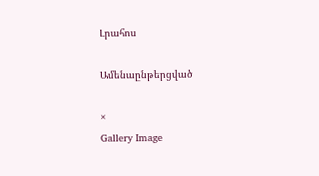Լրահոս

Ամենաընթերցված

×
Gallery Image